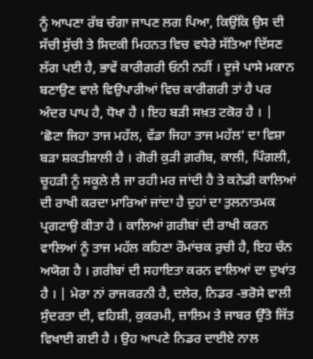ਨੂੰ ਆਪਣਾ ਰੱਬ ਚੰਗਾ ਜਾਪਣ ਲਗ ਪਿਆ, ਕਿਉਂਕਿ ਉਸ ਦੀ ਸੱਚੀ ਸੁੱਚੀ ਤੇ ਸਿਦਕੀ ਮਿਹਨਤ ਵਿਚ ਵਧੇਰੇ ਸੱਤਿਆ ਦਿੱਸਣ ਲੱਗ ਪਈ ਹੈ, ਭਾਵੇਂ ਕਾਰੀਗਰੀ ਓਨੀ ਨਹੀਂ । ਦੂਜੇ ਪਾਸੇ ਮਕਾਨ ਬਣਾਉਣ ਵਾਲੇ ਵਿਉਪਾਰੀਆਂ ਵਿਚ ਕਾਰੀਗਰੀ ਤਾਂ ਹੈ ਪਰ ਅੰਦਰ ਪਾਪ ਹੈ, ਧੋਖਾ ਹੈ । ਇਹ ਬੜੀ ਸਖ਼ਤ ਟਕੋਰ ਹੈ । | ‘ਛੋਟਾ ਜਿਹਾ ਤਾਜ ਮਹੱਲ, ਵੱਡਾ ਜਿਹਾ ਤਾਜ ਮਹੱਲ’ ਦਾ ਵਿਸ਼ਾ ਬੜਾ ਸ਼ਕਤੀਸ਼ਾਲੀ ਹੈ । ਗੋਰੀ ਕੁੜੀ ਗ਼ਰੀਬ, ਕਾਲੀ, ਪਿੰਗਲੀ, ਚੂਹੜੀ ਨੂੰ ਸਕੂਲੇ ਲੈ ਜਾ ਰਹੀ ਮਰ ਜਾਂਦੀ ਹੈ ਤੇ ਕਨੇਡੀ ਕਾਲਿਆਂ ਦੀ ਰਾਖੀ ਕਰਦਾ ਮਾਰਿਆਂ ਜਾਂਦਾ ਹੈ ਦੁਹਾਂ ਦਾ ਤੁਲਨਾਤਮਕ ਪ੍ਰਗਟਾਉ ਕੀਤਾ ਹੈ । ਕਾਲਿਆਂ ਗ਼ਰੀਬਾਂ ਦੀ ਰਾਖੀ ਕਰਨ ਵਾਲਿਆਂ ਨੂੰ ਤਾਜ ਮਹੱਲ ਕਹਿਣਾ ਰੌਮਾਂਚਕ ਰੁਚੀ ਹੈ, ਇਹ ਚੰਨ ਅਯੋਗ ਹੈ । ਗ਼ਰੀਬਾਂ ਦੀ ਸਹਾਇਤਾ ਕਰਨ ਵਾਲਿਆਂ ਦਾ ਦੁਖਾਂਤ ਹੈ । | ਮੇਰਾ ਨਾਂ ਰਾਜਕਰਨੀ ਹੈ, ਦਲੇਰ, ਨਿਡਰ -ਭਰੋਸੇ ਵਾਲੀ ਸੁੰਦਰਤਾ ਦੀ, ਵਹਿਸ਼ੀ, ਕੁਕਰਮੀ, ਜ਼ਾਲਿਮ ਤੇ ਜਾਬਰ ਉੱਤੇ ਜਿੱਤ ਵਿਖਾਈ ਗਈ ਹੈ । ਉਹ ਆਪਣੇ ਨਿਡਰ ਦਾਈਏ ਨਾਲ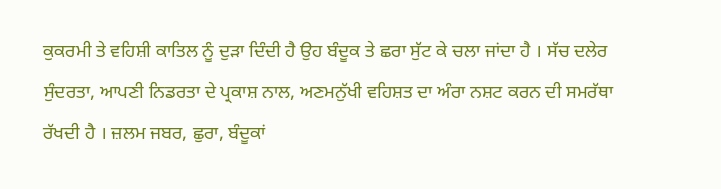ਕੁਕਰਮੀ ਤੇ ਵਹਿਸ਼ੀ ਕਾਤਿਲ ਨੂੰ ਦੁੜਾ ਦਿੰਦੀ ਹੈ ਉਹ ਬੰਦੂਕ ਤੇ ਛਰਾ ਸੁੱਟ ਕੇ ਚਲਾ ਜਾਂਦਾ ਹੈ । ਸੱਚ ਦਲੇਰ ਸੁੰਦਰਤਾ, ਆਪਣੀ ਨਿਡਰਤਾ ਦੇ ਪ੍ਰਕਾਸ਼ ਨਾਲ, ਅਣਮਨੁੱਖੀ ਵਹਿਸ਼ਤ ਦਾ ਅੰਰਾ ਨਸ਼ਟ ਕਰਨ ਦੀ ਸਮਰੱਥਾ ਰੱਖਦੀ ਹੈ । ਜ਼ਲਮ ਜਬਰ, ਛੁਰਾ, ਬੰਦੂਕਾਂ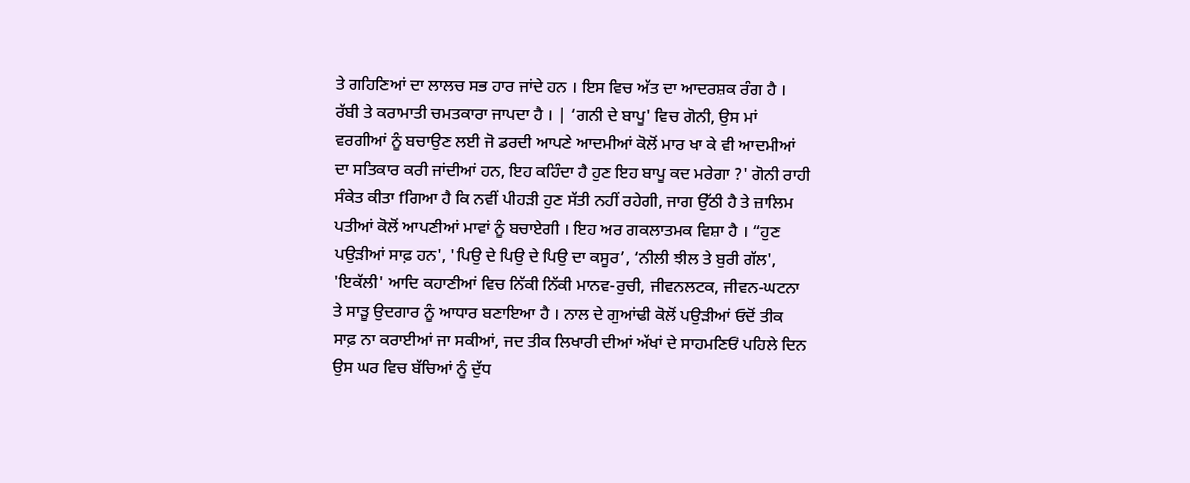ਤੇ ਗਹਿਣਿਆਂ ਦਾ ਲਾਲਚ ਸਭ ਹਾਰ ਜਾਂਦੇ ਹਨ । ਇਸ ਵਿਚ ਅੱਤ ਦਾ ਆਦਰਸ਼ਕ ਰੰਗ ਹੈ । ਰੱਬੀ ਤੇ ਕਰਾਮਾਤੀ ਚਮਤਕਾਰਾ ਜਾਪਦਾ ਹੈ । | ‘ਗਨੀ ਦੇ ਬਾਪੂ' ਵਿਚ ਗੋਨੀ, ਉਸ ਮਾਂ ਵਰਗੀਆਂ ਨੂੰ ਬਚਾਉਣ ਲਈ ਜੋ ਡਰਦੀ ਆਪਣੇ ਆਦਮੀਆਂ ਕੋਲੋਂ ਮਾਰ ਖਾ ਕੇ ਵੀ ਆਦਮੀਆਂ ਦਾ ਸਤਿਕਾਰ ਕਰੀ ਜਾਂਦੀਆਂ ਹਨ, ਇਹ ਕਹਿੰਦਾ ਹੈ ਹੁਣ ਇਹ ਬਾਪੂ ਕਦ ਮਰੇਗਾ ?' ਗੋਨੀ ਰਾਹੀ ਸੰਕੇਤ ਕੀਤਾ fਗਿਆ ਹੈ ਕਿ ਨਵੀਂ ਪੀਹੜੀ ਹੁਣ ਸੱਤੀ ਨਹੀਂ ਰਹੇਗੀ, ਜਾਗ ਉੱਠੀ ਹੈ ਤੇ ਜ਼ਾਲਿਮ ਪਤੀਆਂ ਕੋਲੋਂ ਆਪਣੀਆਂ ਮਾਵਾਂ ਨੂੰ ਬਚਾਏਗੀ । ਇਹ ਅਰ ਗਕਲਾਤਮਕ ਵਿਸ਼ਾ ਹੈ । “ਹੁਣ ਪਉੜੀਆਂ ਸਾਫ਼ ਹਨ', 'ਪਿਉ ਦੇ ਪਿਉ ਦੇ ਪਿਉ ਦਾ ਕਸੂਰ’, ‘ਨੀਲੀ ਝੀਲ ਤੇ ਬੁਰੀ ਗੱਲ', 'ਇਕੱਲੀ' ਆਦਿ ਕਹਾਣੀਆਂ ਵਿਚ ਨਿੱਕੀ ਨਿੱਕੀ ਮਾਨਵ-ਰੁਚੀ, ਜੀਵਨਲਟਕ, ਜੀਵਨ-ਘਟਨਾ ਤੇ ਸਾੜੂ ਉਦਗਾਰ ਨੂੰ ਆਧਾਰ ਬਣਾਇਆ ਹੈ । ਨਾਲ ਦੇ ਗੁਆਂਢੀ ਕੋਲੋਂ ਪਉੜੀਆਂ ਓਦੋਂ ਤੀਕ ਸਾਫ਼ ਨਾ ਕਰਾਈਆਂ ਜਾ ਸਕੀਆਂ, ਜਦ ਤੀਕ ਲਿਖਾਰੀ ਦੀਆਂ ਅੱਖਾਂ ਦੇ ਸਾਹਮਣਿਓਂ ਪਹਿਲੇ ਦਿਨ ਉਸ ਘਰ ਵਿਚ ਬੱਚਿਆਂ ਨੂੰ ਦੁੱਧ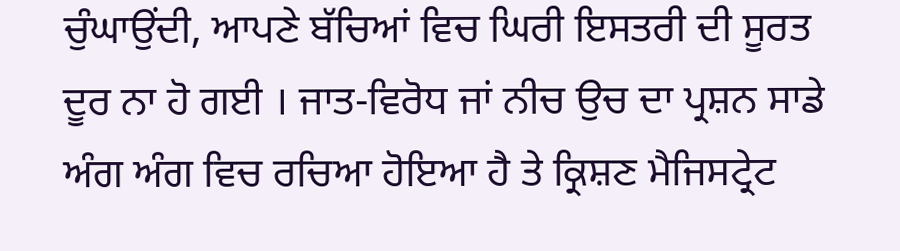ਚੁੰਘਾਉਂਦੀ, ਆਪਣੇ ਬੱਚਿਆਂ ਵਿਚ ਘਿਰੀ ਇਸਤਰੀ ਦੀ ਸੂਰਤ ਦੂਰ ਨਾ ਹੋ ਗਈ । ਜਾਤ-ਵਿਰੋਧ ਜਾਂ ਨੀਚ ਉਚ ਦਾ ਪ੍ਰਸ਼ਨ ਸਾਡੇ ਅੰਗ ਅੰਗ ਵਿਚ ਰਚਿਆ ਹੋਇਆ ਹੈ ਤੇ ਕ੍ਰਿਸ਼ਣ ਮੈਜਿਸਟ੍ਰੇਟ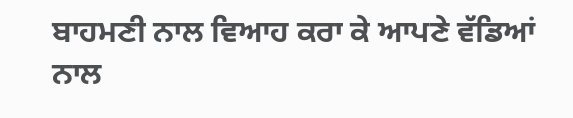ਬਾਹਮਣੀ ਨਾਲ ਵਿਆਹ ਕਰਾ ਕੇ ਆਪਣੇ ਵੱਡਿਆਂ ਨਾਲ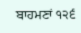ਬਾਹਮਣਾਂ ੧੨੬